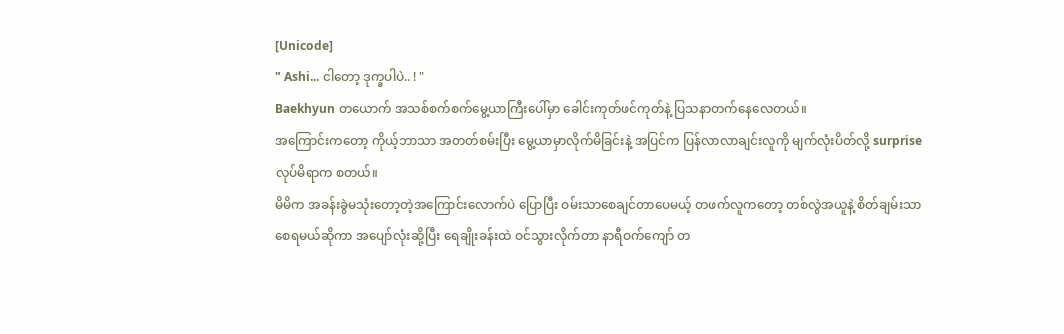[Unicode]
" Ashi... ငါတော့ ဒုက္ခပါပဲ.. ! "
Baekhyun တယောက် အသစ်စက်စက်မွေ့ယာကြီးပေါ်မှာ ခေါင်းကုတ်ဖင်ကုတ်နဲ့ ပြသနာတက်နေလေတယ်။
အကြောင်းကတော့ ကိုယ့်ဘာသာ အတတ်စမ်းပြီး မွေ့ယာမှာလိုက်မိခြင်းနဲ့ အပြင်က ပြန်လာလာချင်းလူကို မျက်လုံးပိတ်လို့ surprise လုပ်မိရာက စတယ်။
မိမိက အခန်းခွဲမသုံးတော့တဲ့အကြောင်းလောက်ပဲ ပြောပြီး ဝမ်းသာစေချင်တာပေမယ့် တဖက်လူကတော့ တစ်လွဲအယူနဲ့ စိတ်ချမ်းသာစေရမယ်ဆိုကာ အပျော်လုံးဆို့ပြီး ရေချိုးခန်းထဲ ဝင်သွားလိုက်တာ နာရီဝက်ကျော် တ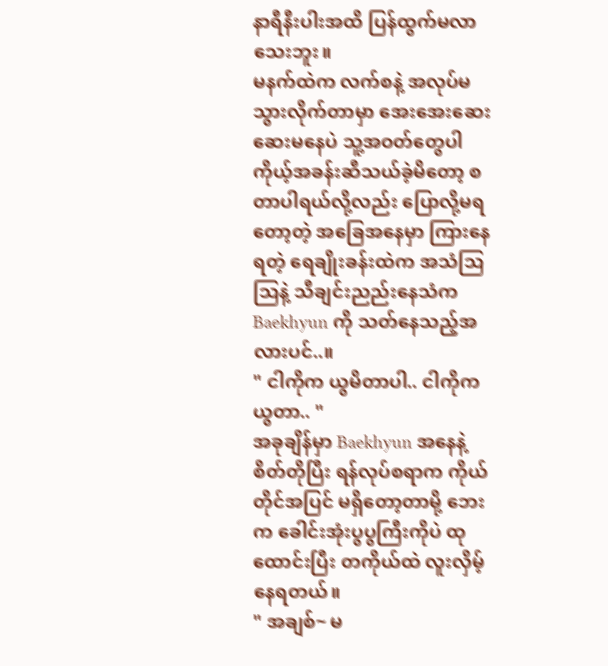နာရီနီးပါးအထိ ပြန်ထွက်မလာသေးဘူး။
မနက်ထဲက လက်စနဲ့ အလုပ်မသွားလိုက်တာမှာ အေးအေးဆေးဆေးမနေပဲ သူ့အဝတ်တွေပါ ကိုယ့်အခန်းဆီသယ်ခဲ့မိတော့ စတာပါရယ်လို့လည်း ပြောလို့မရတော့တဲ့ အခြေအနေမှာ ကြားနေရတဲ့ ရေချိုးခန်းထဲက အသံသြသြနဲ့ သီချင်းညည်းနေသံက Baekhyun ကို သတ်နေသည့်အလားပင်..။
" ငါကိုက ယွမိတာပါ.. ငါကိုက ယွတာ.. "
အခုချိန်မှာ Baekhyun အနေနဲ့ စိတ်တိုပြီး ရန်လုပ်စရာက ကိုယ်တိုင်အပြင် မရှိတော့တာမို့ ဘေးက ခေါင်းအုံးပွပွကြီးကိုပဲ ထုထောင်းပြီး တကိုယ်ထဲ လူးလှိမ့်နေရတယ်။
" အချစ်~ မ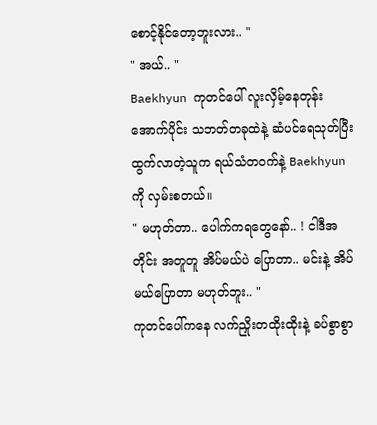စောင့်နိုင်တော့ဘူးလား.. "
" အယ်.. "
Baekhyun ကုတင်ပေါ် လူးလှိမ့်နေတုန်း အောက်ပိုင်း သဘတ်တခုထဲနဲ့ ဆံပင်ရေသုတ်ပြီး ထွက်လာတဲ့သူက ရယ်သံတဝက်နဲ့ Baekhyun ကို လှမ်းစတယ်။
" မဟုတ်တာ.. ပေါက်ကရတွေနော်.. ! ငါဒီအတိုင်း အတူတူ အိပ်မယ်ပဲ ပြောတာ.. မင်းနဲ့ အိပ်မယ်ပြောတာ မဟုတ်ဘူး.. "
ကုတင်ပေါ်ကနေ လက်ညှိုးတထိုးထိုးနဲ့ ခပ်စွာစွာ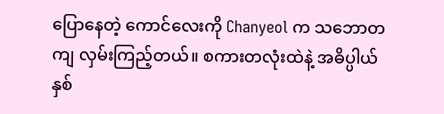ပြောနေတဲ့ ကောင်လေးကို Chanyeol က သဘောတကျ လှမ်းကြည့်တယ်။ စကားတလုံးထဲနဲ့ အဓိပ္ပါယ် နှစ်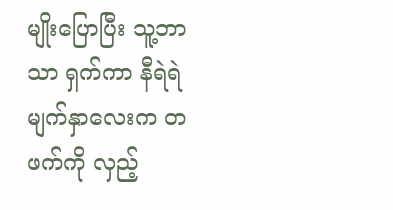မျိုးပြောပြီး သူ့ဘာသာ ရှက်ကာ နီရဲရဲမျက်နှာလေးက တဖက်ကို လှည့်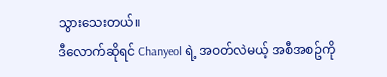သွားသေးတယ်။
ဒီလောက်ဆိုရင် Chanyeol ရဲ့ အဝတ်လဲမယ့် အစီအစဥ်ကို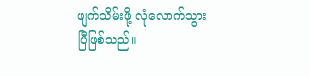ဖျက်သိမ်းဖို့ လုံလောက်သွားပြီဖြစ်သည်။